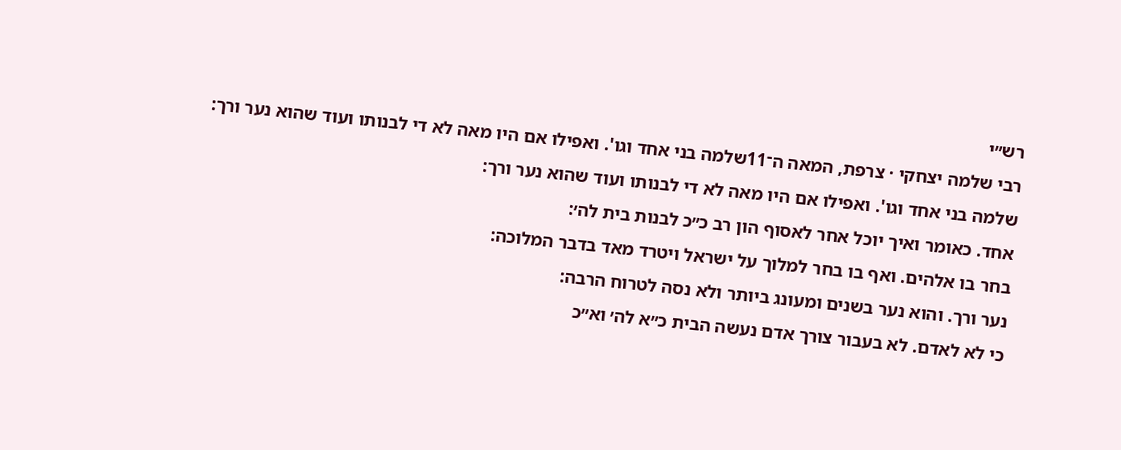רש״י
רבי שלמה יצחקי · צרפת, המאה ה־11שלמה בני אחד וגו'. ואפילו אם היו מאה לא די לבנותו ועוד שהוא נער ורך:
שלמה בני אחד וגו'. ואפילו אם היו מאה לא די לבנותו ועוד שהוא נער ורך:
אחד. כאומר ואיך יוכל אחר לאסוף הון רב כ״כ לבנות בית לה׳:
בחר בו אלהים. ואף בו בחר למלוך על ישראל ויטרד מאד בדבר המלוכה:
נער ורך. והוא נער בשנים ומעונג ביותר ולא נסה לטרוח הרבה:
כי לא לאדם. לא בעבור צורך אדם נעשה הבית כ״א לה׳ וא״כ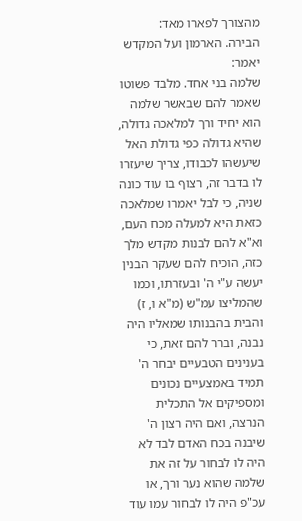מהצורך לפארו מאד:
הבירה. הארמון ועל המקדש יאמר:
שלמה בני אחד. מלבד פשוטו שאמר להם שבאשר שלמה הוא יחיד ורך למלאכה גדולה, שהיא גדולה כפי גדולת האל שיעשהו לכבודו, צריך שיעזרו לו בדבר זה, רצוף בו עוד כונה שניה, כי לבל יאמרו שמלאכה כזאת היא למעלה מכח העם, וא"א להם לבנות מקדש מלך כזה, הוכיח להם שעקר הבנין יעשה ע"י ה' ובעזרתו, וכמו שהמליצו עמ"ש (מ"א ו, ז) והבית בהבנותו שמאליו היה נבנה, וברר להם זאת, כי בענינים הטבעיים יבחר ה' תמיד באמצעיים נכונים ומספיקים אל התכלית הנרצה, ואם היה רצון ה' שיבנה בכח האדם לבד לא היה לו לבחור על זה את שלמה שהוא נער ורך, או עכ"פ היה לו לבחור עמו עוד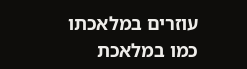עוזרים במלאכתו כמו במלאכת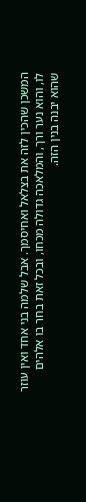המשכן שהכין לזה את בצלאל ואחיסמך. אבל שלמה בני אחד ואין עוזר לו, והוא נער ורך, והמלאכה גדולה מכחו, ובכל זאת בחר בו אלהים שהוא יבנה בנין הזה.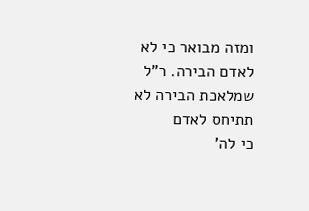ומזה מבואר כי לא לאדם הבירה. ר"ל שמלאכת הבירה לא תתיחס לאדם
כי לה'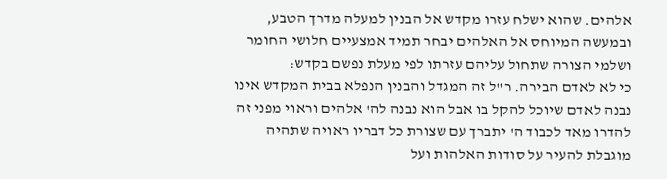אלהים. שהוא ישלח עזרו מקדש אל הבנין למעלה מדרך הטבע, ובמעשה המיוחס אל האלהים יבחר תמיד אמצעיים חלושי החומר ושלמי הצורה שתחול עליהם עזרתו לפי מעלת נפשם בקדש:
כי לא לאדם הבירה. ר"ל זה המגדל והבנין הנפלא בבית המקדש אינו נבנה לאדם שיוכל להקל בו אבל הוא נבנה לה' אלהים וראוי מפני זה להדרו מאד לכבוד ה' יתברך עם שצורת כל דבריו ראויה שתהיה מוגבלת להעיר על סודות האלהות ועל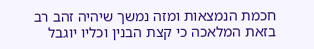חכמת הנמצאות ומזה נמשך שיהיה זהב רב בזאת המלאכה כי קצת הבנין וכליו יוגבל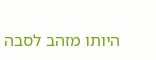היותו מזהב לסבה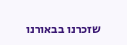שזכרנו בבאורנו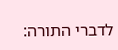לדברי התורה: